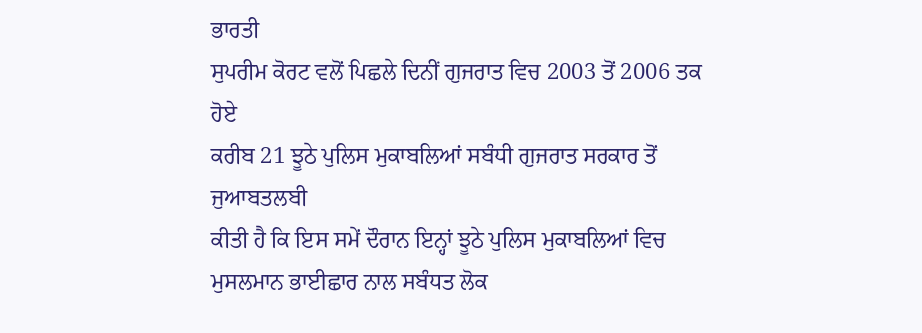ਭਾਰਤੀ
ਸੁਪਰੀਮ ਕੋਰਟ ਵਲੋਂ ਪਿਛਲੇ ਦਿਨੀਂ ਗੁਜਰਾਤ ਵਿਚ 2003 ਤੋਂ 2006 ਤਕ ਹੋਏ
ਕਰੀਬ 21 ਝੂਠੇ ਪੁਲਿਸ ਮੁਕਾਬਲਿਆਂ ਸਬੰਧੀ ਗੁਜਰਾਤ ਸਰਕਾਰ ਤੋਂ ਜੁਆਬਤਲਬੀ
ਕੀਤੀ ਹੈ ਕਿ ਇਸ ਸਮੇਂ ਦੌਰਾਨ ਇਨ੍ਹਾਂ ਝੂਠੇ ਪੁਲਿਸ ਮੁਕਾਬਲਿਆਂ ਵਿਚ
ਮੁਸਲਮਾਨ ਭਾਈਛਾਰ ਨਾਲ ਸਬੰਧਤ ਲੋਕ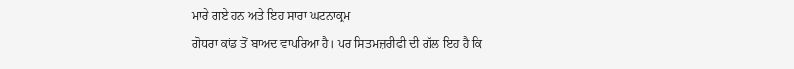ਮਾਰੇ ਗਏ ਹਨ ਅਤੇ ਇਹ ਸਾਰਾ ਘਟਨਾਕ੍ਰਮ
ਗੋਧਰਾ ਕਾਂਡ ਤੋਂ ਬਾਅਦ ਵਾਪਰਿਆ ਹੈ। ਪਰ ਸਿਤਮਜ਼ਰੀਫੀ ਦੀ ਗੱਲ ਇਹ ਹੈ ਕਿ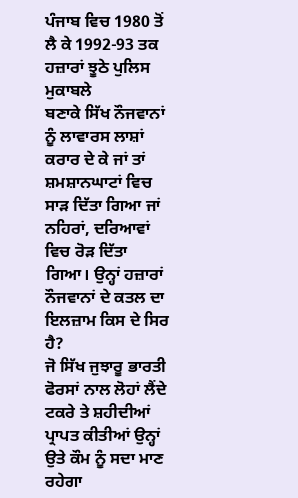ਪੰਜਾਬ ਵਿਚ 1980 ਤੋਂ ਲੈ ਕੇ 1992-93 ਤਕ ਹਜ਼ਾਰਾਂ ਝੂਠੇ ਪੁਲਿਸ ਮੁਕਾਬਲੇ
ਬਣਾਕੇ ਸਿੱਖ ਨੌਜਵਾਨਾਂ ਨੂੰ ਲਾਵਾਰਸ ਲਾਸ਼ਾਂ ਕਰਾਰ ਦੇ ਕੇ ਜਾਂ ਤਾਂ
ਸ਼ਮਸ਼ਾਨਘਾਟਾਂ ਵਿਚ ਸਾੜ ਦਿੱਤਾ ਗਿਆ ਜਾਂ ਨਹਿਰਾਂ, ਦਰਿਆਵਾਂ ਵਿਚ ਰੋੜ ਦਿੱਤਾ
ਗਿਆ। ਉਨ੍ਹਾਂ ਹਜ਼ਾਰਾਂ ਨੌਜਵਾਨਾਂ ਦੇ ਕਤਲ ਦਾ ਇਲਜ਼ਾਮ ਕਿਸ ਦੇ ਸਿਰ ਹੈ?
ਜੋ ਸਿੱਖ ਜੁਝਾਰੂ ਭਾਰਤੀ ਫੋਰਸਾਂ ਨਾਲ ਲੋਹਾਂ ਲੈਂਦੇ
ਟਕਰੇ ਤੇ ਸ਼ਹੀਦੀਆਂ ਪ੍ਰਾਪਤ ਕੀਤੀਆਂ ਉਨ੍ਹਾਂ ਉਤੇ ਕੌਮ ਨੂੰ ਸਦਾ ਮਾਣ ਰਹੇਗਾ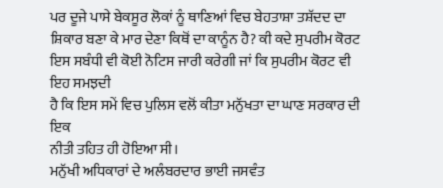ਪਰ ਦੂਜੇ ਪਾਸੇ ਬੇਕਸੂਰ ਲੋਕਾਂ ਨੂੰ ਥਾਣਿਆਂ ਵਿਚ ਬੇਹਤਾਸ਼ਾ ਤਸ਼ੱਦਦ ਦਾ
ਸ਼ਿਕਾਰ ਬਣਾ ਕੇ ਮਾਰ ਦੇਣਾ ਕਿਥੋਂ ਦਾ ਕਾਨੂੰਨ ਹੈ? ਕੀ ਕਦੇ ਸੁਪਰੀਮ ਕੋਰਟ
ਇਸ ਸਬੰਧੀ ਵੀ ਕੋਈ ਨੋਟਿਸ ਜਾਰੀ ਕਰੇਗੀ ਜਾਂ ਕਿ ਸੁਪਰੀਮ ਕੋਰਟ ਵੀ ਇਹ ਸਮਝਦੀ
ਹੈ ਕਿ ਇਸ ਸਮੇਂ ਵਿਚ ਪੁਲਿਸ ਵਲੋਂ ਕੀਤਾ ਮਨੁੱਖਤਾ ਦਾ ਘਾਣ ਸਰਕਾਰ ਦੀ ਇਕ
ਨੀਤੀ ਤਹਿਤ ਹੀ ਹੋਇਆ ਸੀ।
ਮਨੁੱਖੀ ਅਧਿਕਾਰਾਂ ਦੇ ਅਲੰਬਰਦਾਰ ਭਾਈ ਜਸਵੰਤ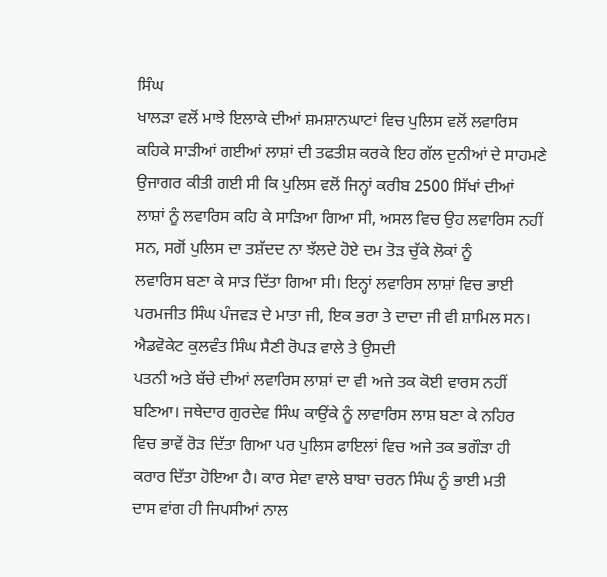ਸਿੰਘ
ਖਾਲੜਾ ਵਲੋਂ ਮਾਝੇ ਇਲਾਕੇ ਦੀਆਂ ਸ਼ਮਸ਼ਾਨਘਾਟਾਂ ਵਿਚ ਪੁਲਿਸ ਵਲੋਂ ਲਵਾਰਿਸ
ਕਹਿਕੇ ਸਾੜੀਆਂ ਗਈਆਂ ਲਾਸ਼ਾਂ ਦੀ ਤਫਤੀਸ਼ ਕਰਕੇ ਇਹ ਗੱਲ ਦੁਨੀਆਂ ਦੇ ਸਾਹਮਣੇ
ਉਜਾਗਰ ਕੀਤੀ ਗਈ ਸੀ ਕਿ ਪੁਲਿਸ ਵਲੋਂ ਜਿਨ੍ਹਾਂ ਕਰੀਬ 2500 ਸਿੱਖਾਂ ਦੀਆਂ
ਲਾਸ਼ਾਂ ਨੂੰ ਲਵਾਰਿਸ ਕਹਿ ਕੇ ਸਾੜਿਆ ਗਿਆ ਸੀ, ਅਸਲ ਵਿਚ ਉਹ ਲਵਾਰਿਸ ਨਹੀਂ
ਸਨ, ਸਗੋਂ ਪੁਲਿਸ ਦਾ ਤਸ਼ੱਦਦ ਨਾ ਝੱਲਦੇ ਹੋਏ ਦਮ ਤੋੜ ਚੁੱਕੇ ਲੋਕਾਂ ਨੂੰ
ਲਵਾਰਿਸ ਬਣਾ ਕੇ ਸਾੜ ਦਿੱਤਾ ਗਿਆ ਸੀ। ਇਨ੍ਹਾਂ ਲਵਾਰਿਸ ਲਾਸ਼ਾਂ ਵਿਚ ਭਾਈ
ਪਰਮਜੀਤ ਸਿੰਘ ਪੰਜਵੜ ਦੇ ਮਾਤਾ ਜੀ, ਇਕ ਭਰਾ ਤੇ ਦਾਦਾ ਜੀ ਵੀ ਸ਼ਾਮਿਲ ਸਨ।
ਐਡਵੋਕੇਟ ਕੁਲਵੰਤ ਸਿੰਘ ਸੈਣੀ ਰੋਪੜ ਵਾਲੇ ਤੇ ਉਸਦੀ
ਪਤਨੀ ਅਤੇ ਬੱਚੇ ਦੀਆਂ ਲਵਾਰਿਸ ਲਾਸ਼ਾਂ ਦਾ ਵੀ ਅਜੇ ਤਕ ਕੋਈ ਵਾਰਸ ਨਹੀਂ
ਬਣਿਆ। ਜਥੇਦਾਰ ਗੁਰਦੇਵ ਸਿੰਘ ਕਾਉਂਕੇ ਨੂੰ ਲਾਵਾਰਿਸ ਲਾਸ਼ ਬਣਾ ਕੇ ਨਹਿਰ
ਵਿਚ ਭਾਵੇਂ ਰੋੜ ਦਿੱਤਾ ਗਿਆ ਪਰ ਪੁਲਿਸ ਫਾਇਲਾਂ ਵਿਚ ਅਜੇ ਤਕ ਭਗੌੜਾ ਹੀ
ਕਰਾਰ ਦਿੱਤਾ ਹੋਇਆ ਹੈ। ਕਾਰ ਸੇਵਾ ਵਾਲੇ ਬਾਬਾ ਚਰਨ ਸਿੰਘ ਨੂੰ ਭਾਈ ਮਤੀ
ਦਾਸ ਵਾਂਗ ਹੀ ਜਿਪਸੀਆਂ ਨਾਲ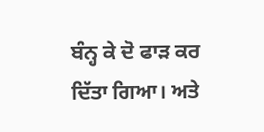ਬੰਨ੍ਹ ਕੇ ਦੋ ਫਾੜ ਕਰ ਦਿੱਤਾ ਗਿਆ। ਅਤੇ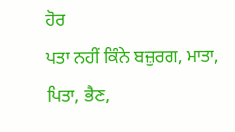ਹੋਰ
ਪਤਾ ਨਹੀਂ ਕਿੰਨੇ ਬਜ਼ੁਰਗ, ਮਾਤਾ, ਪਿਤਾ, ਭੈਣ,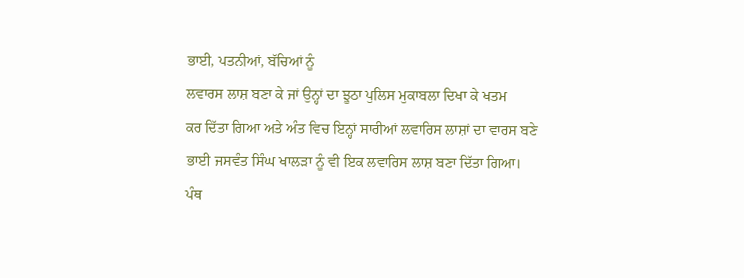ਭਾਈ, ਪਤਨੀਆਂ, ਬੱਚਿਆਂ ਨੂੰ
ਲਵਾਰਸ ਲਾਸ਼ ਬਣਾ ਕੇ ਜਾਂ ਉਨ੍ਹਾਂ ਦਾ ਝੂਠਾ ਪੁਲਿਸ ਮੁਕਾਬਲਾ ਦਿਖਾ ਕੇ ਖਤਮ
ਕਰ ਦਿੱਤਾ ਗਿਆ ਅਤੇ ਅੰਤ ਵਿਚ ਇਨ੍ਹਾਂ ਸਾਰੀਆਂ ਲਵਾਰਿਸ ਲਾਸ਼ਾਂ ਦਾ ਵਾਰਸ ਬਣੇ
ਭਾਈ ਜਸਵੰਤ ਸਿੰਘ ਖਾਲੜਾ ਨੂੰ ਵੀ ਇਕ ਲਵਾਰਿਸ ਲਾਸ਼ ਬਣਾ ਦਿੱਤਾ ਗਿਆ।
ਪੰਥ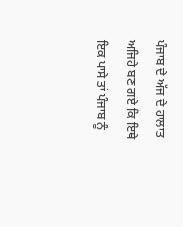ਪੰਜਾਬ ਦੇ ਅੱਜ ਦੇ ਹਾਲਾਤ ਅਜਿਹੇ ਬਣ ਗਏ ਕਿ ਇਥੇ
ਇਕ ਪਾਸੇ ਤਾਂ ਪੰਜਾਬ ਨੂੰ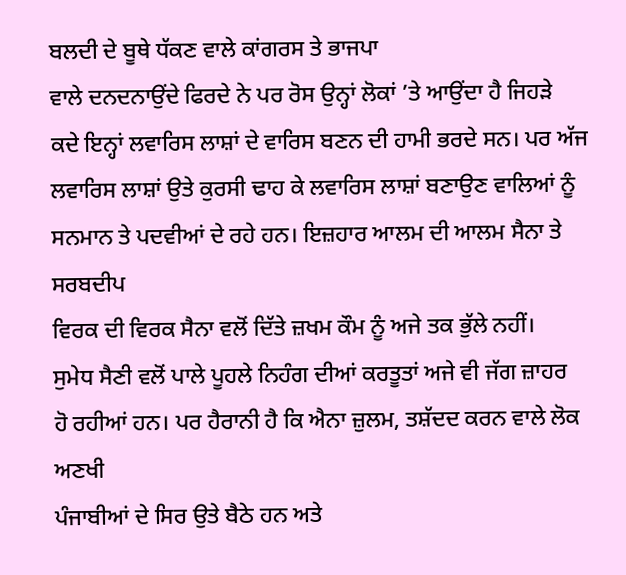ਬਲਦੀ ਦੇ ਬੂਥੇ ਧੱਕਣ ਵਾਲੇ ਕਾਂਗਰਸ ਤੇ ਭਾਜਪਾ
ਵਾਲੇ ਦਨਦਨਾਉਂਦੇ ਫਿਰਦੇ ਨੇ ਪਰ ਰੋਸ ਉਨ੍ਹਾਂ ਲੋਕਾਂ ’ਤੇ ਆਉਂਦਾ ਹੈ ਜਿਹੜੇ
ਕਦੇ ਇਨ੍ਹਾਂ ਲਵਾਰਿਸ ਲਾਸ਼ਾਂ ਦੇ ਵਾਰਿਸ ਬਣਨ ਦੀ ਹਾਮੀ ਭਰਦੇ ਸਨ। ਪਰ ਅੱਜ
ਲਵਾਰਿਸ ਲਾਸ਼ਾਂ ਉਤੇ ਕੁਰਸੀ ਢਾਹ ਕੇ ਲਵਾਰਿਸ ਲਾਸ਼ਾਂ ਬਣਾਉਣ ਵਾਲਿਆਂ ਨੂੰ
ਸਨਮਾਨ ਤੇ ਪਦਵੀਆਂ ਦੇ ਰਹੇ ਹਨ। ਇਜ਼ਹਾਰ ਆਲਮ ਦੀ ਆਲਮ ਸੈਨਾ ਤੇ ਸਰਬਦੀਪ
ਵਿਰਕ ਦੀ ਵਿਰਕ ਸੈਨਾ ਵਲੋਂ ਦਿੱਤੇ ਜ਼ਖਮ ਕੌਮ ਨੂੰ ਅਜੇ ਤਕ ਭੁੱਲੇ ਨਹੀਂ।
ਸੁਮੇਧ ਸੈਣੀ ਵਲੋਂ ਪਾਲੇ ਪੂਹਲੇ ਨਿਹੰਗ ਦੀਆਂ ਕਰਤੂਤਾਂ ਅਜੇ ਵੀ ਜੱਗ ਜ਼ਾਹਰ
ਹੋ ਰਹੀਆਂ ਹਨ। ਪਰ ਹੈਰਾਨੀ ਹੈ ਕਿ ਐਨਾ ਜ਼ੁਲਮ, ਤਸ਼ੱਦਦ ਕਰਨ ਵਾਲੇ ਲੋਕ ਅਣਖੀ
ਪੰਜਾਬੀਆਂ ਦੇ ਸਿਰ ਉਤੇ ਬੈਠੇ ਹਨ ਅਤੇ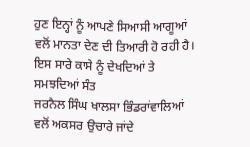ਹੁਣ ਇਨ੍ਹਾਂ ਨੂੰ ਆਪਣੇ ਸਿਆਸੀ ਆਗੂਆਂ
ਵਲੋਂ ਮਾਨਤਾ ਦੇਣ ਦੀ ਤਿਆਰੀ ਹੋ ਰਹੀ ਹੈ।
ਇਸ ਸਾਰੇ ਕਾਸੇ ਨੂੰ ਦੇਖਦਿਆਂ ਤੇ ਸਮਝਦਿਆਂ ਸੰਤ
ਜਰਨੈਲ ਸਿੰਘ ਖਾਲਸਾ ਭਿੰਡਰਾਂਵਾਲਿਆਂ ਵਲੋਂ ਅਕਸਰ ਉਚਾਰੇ ਜਾਂਦੇ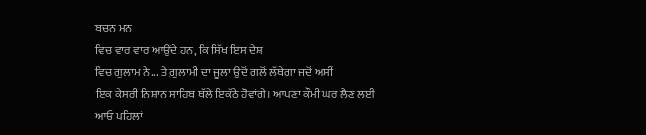ਬਚਨ ਮਨ
ਵਿਚ ਵਾਰ ਵਾਰ ਆਉਂਦੇ ਹਨ, ਕਿ ਸਿੱਖ ਇਸ ਦੇਸ਼
ਵਿਚ ਗੁਲਾਮ ਨੇ... ਤੇ ਗ਼ੁਲਾਮੀ ਦਾ ਜੂਲਾ ਉਦੋਂ ਗਲੋਂ ਲੱਥੇਗਾ ਜਦੋਂ ਅਸੀਂ
ਇਕ ਕੇਸਰੀ ਨਿਸ਼ਾਨ ਸਾਹਿਬ ਥੱਲੇ ਇਕੱਠੇ ਹੋਵਾਂਗੇ। ਆਪਣਾ ਕੌਮੀ ਘਰ ਲੈਣ ਲਈ
ਆਓ ਪਹਿਲਾਂ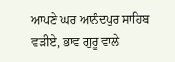ਆਪਣੇ ਘਰ ਆਨੰਦਪੁਰ ਸਾਹਿਬ ਵੜੀਏ, ਭਾਵ ਗੁਰੂ ਵਾਲੇ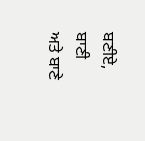ਬਣੀਏ, ਬਾਣੀ
ਅਤੇ ਬਾਣੇ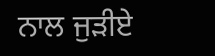ਨਾਲ ਜੁੜੀਏ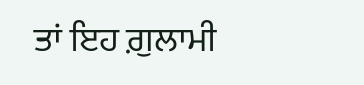ਤਾਂ ਇਹ ਗ਼ੁਲਾਮੀ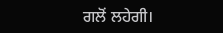ਗਲੋਂ ਲਹੇਗੀ।